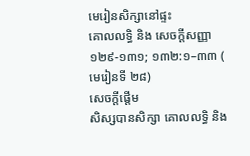មេរៀនសិក្សានៅផ្ទះ
គោលលទ្ធិ និង សេចក្តីសញ្ញា ១២៩-១៣១; ១៣២:១–៣៣ ( មេរៀនទី ២៨)
សេចក្តីផ្ដើម
សិស្សបានសិក្សា គោលលទ្ធិ និង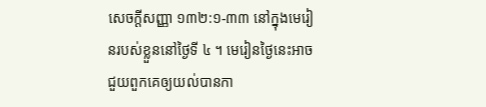សេចក្ដីសញ្ញា ១៣២:១-៣៣ នៅក្នុងមេរៀនរបស់ខ្លួននៅថ្ងៃទី ៤ ។ មេរៀនថ្ងៃនេះអាចជួយពួកគេឲ្យយល់បានកា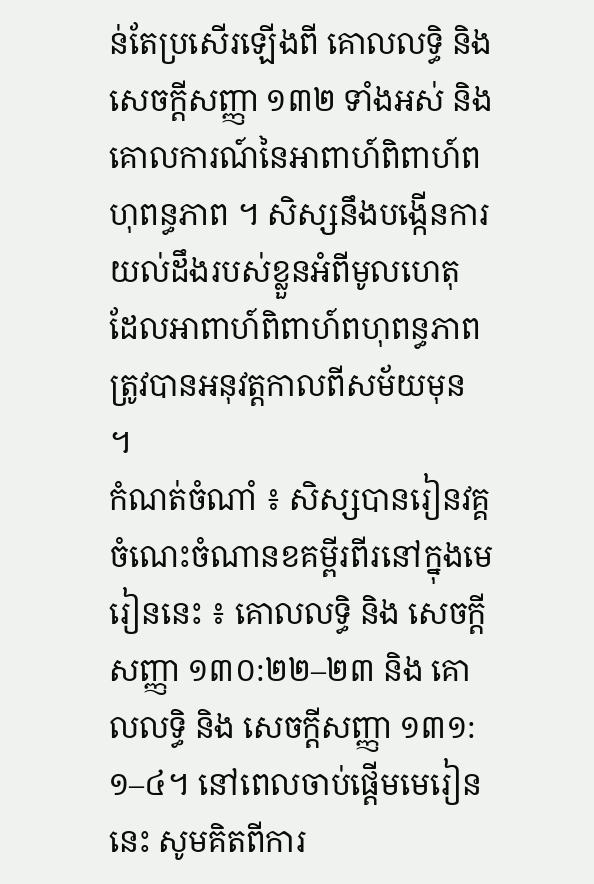ន់តែប្រសើរឡើងពី គោលលទ្ធិ និង សេចក្តីសញ្ញា ១៣២ ទាំងអស់ និង គោលការណ៍នៃអាពាហ៍ពិពាហ៍ពហុពន្ធភាព ។ សិស្សនឹងបង្កើនការយល់ដឹងរបស់ខ្លួនអំពីមូលហេតុ ដែលអាពាហ៍ពិពាហ៍ពហុពន្ធភាពត្រូវបានអនុវត្តកាលពីសម័យមុន ។
កំណត់ចំណាំ ៖ សិស្សបានរៀនវគ្គចំណេះចំណានខគម្ពីរពីរនៅក្នុងមេរៀននេះ ៖ គោលលទ្ធិ និង សេចក្តីសញ្ញា ១៣០:២២–២៣ និង គោលលទ្ធិ និង សេចក្ដីសញ្ញា ១៣១:១–៤។ នៅពេលចាប់ផ្តើមមេរៀននេះ សូមគិតពីការ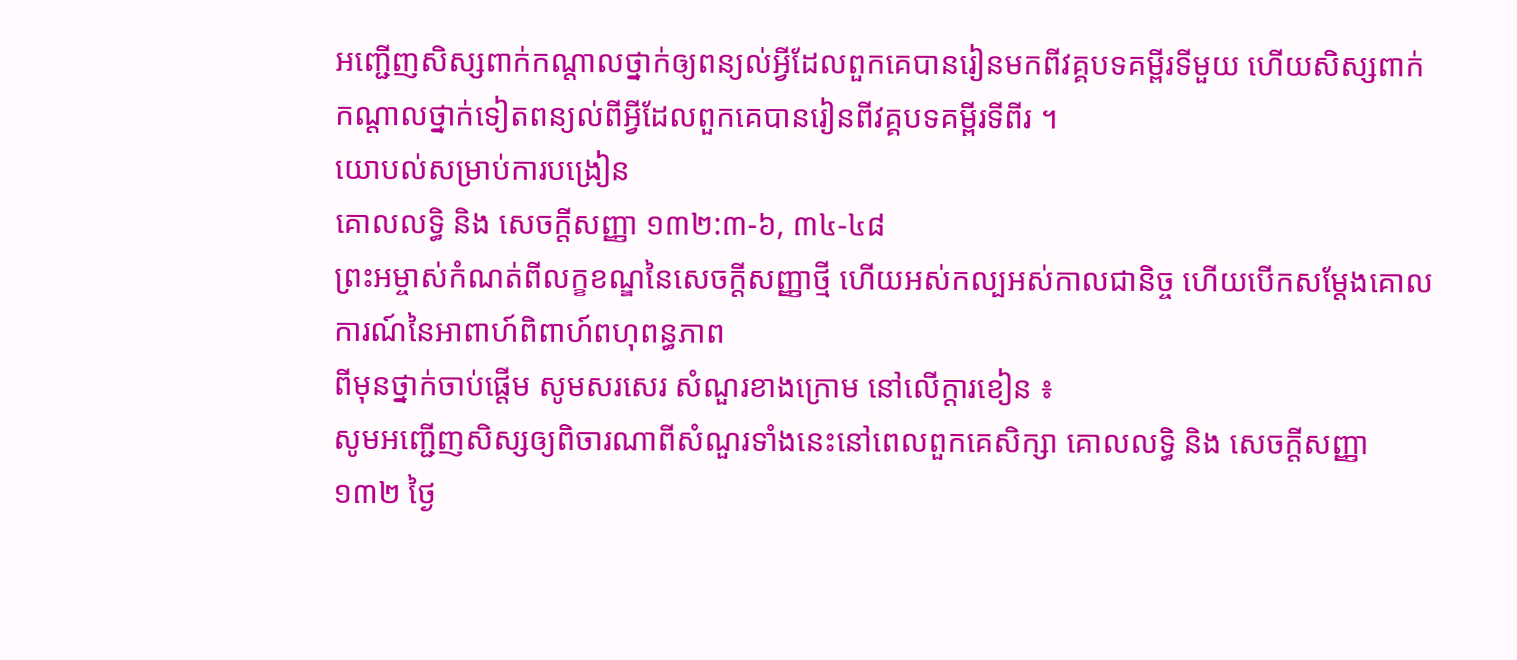អញ្ជើញសិស្សពាក់កណ្តាលថ្នាក់ឲ្យពន្យល់អ្វីដែលពួកគេបានរៀនមកពីវគ្គបទគម្ពីរទីមួយ ហើយសិស្សពាក់កណ្តាលថ្នាក់ទៀតពន្យល់ពីអ្វីដែលពួកគេបានរៀនពីវគ្គបទគម្ពីរទីពីរ ។
យោបល់សម្រាប់ការបង្រៀន
គោលលទ្ធិ និង សេចក្តីសញ្ញា ១៣២:៣-៦, ៣៤-៤៨
ព្រះអម្ចាស់កំណត់ពីលក្ខខណ្ឌនៃសេចក្តីសញ្ញាថ្មី ហើយអស់កល្បអស់កាលជានិច្ច ហើយបើកសម្តែងគោលការណ៍នៃអាពាហ៍ពិពាហ៍ពហុពន្ធភាព
ពីមុនថ្នាក់ចាប់ផ្ដើម សូមសរសេរ សំណួរខាងក្រោម នៅលើក្ដារខៀន ៖
សូមអញ្ជើញសិស្សឲ្យពិចារណាពីសំណួរទាំងនេះនៅពេលពួកគេសិក្សា គោលលទ្ធិ និង សេចក្ដីសញ្ញា ១៣២ ថ្ងៃ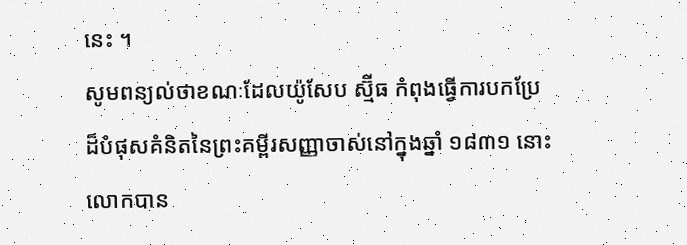នេះ ។
សូមពន្យល់ថាខណៈដែលយ៉ូសែប ស្ម៊ីធ កំពុងធ្វើការបកប្រែដ៏បំផុសគំនិតនៃព្រះគម្ពីរសញ្ញាចាស់នៅក្នុងឆ្នាំ ១៨៣១ នោះលោកបាន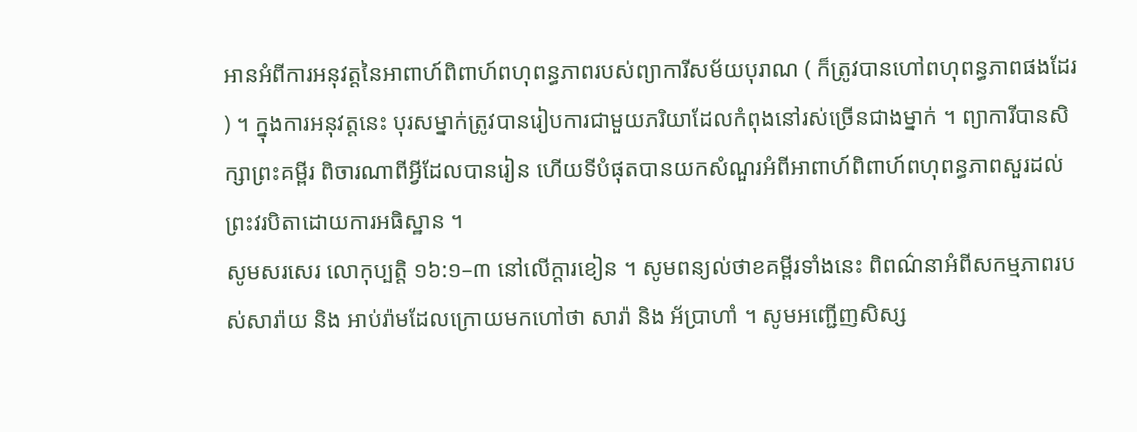អានអំពីការអនុវត្តនៃអាពាហ៍ពិពាហ៍ពហុពន្ធភាពរបស់ព្យាការីសម័យបុរាណ ( ក៏ត្រូវបានហៅពហុពន្ធភាពផងដែរ ) ។ ក្នុងការអនុវត្តនេះ បុរសម្នាក់ត្រូវបានរៀបការជាមួយភរិយាដែលកំពុងនៅរស់ច្រើនជាងម្នាក់ ។ ព្យាការីបានសិក្សាព្រះគម្ពីរ ពិចារណាពីអ្វីដែលបានរៀន ហើយទីបំផុតបានយកសំណួរអំពីអាពាហ៍ពិពាហ៍ពហុពន្ធភាពសួរដល់ព្រះវរបិតាដោយការអធិស្ឋាន ។
សូមសរសេរ លោកុប្បត្តិ ១៦:១–៣ នៅលើក្តារខៀន ។ សូមពន្យល់ថាខគម្ពីរទាំងនេះ ពិពណ៌នាអំពីសកម្មភាពរបស់សារ៉ាយ និង អាប់រ៉ាមដែលក្រោយមកហៅថា សារ៉ា និង អ័ប្រាហាំ ។ សូមអញ្ជើញសិស្ស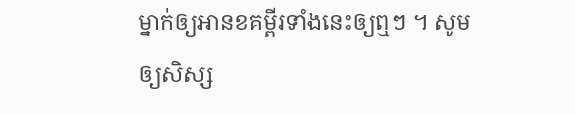ម្នាក់ឲ្យអានខគម្ពីរទាំងនេះឲ្យឮៗ ។ សូមឲ្យសិស្ស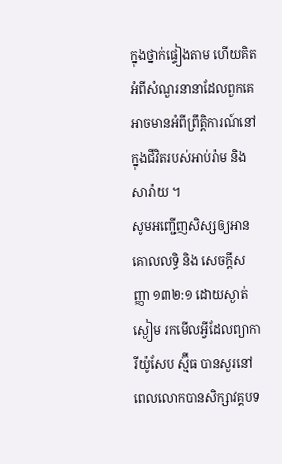ក្នុងថ្នាក់ផ្ទៀងតាម ហើយគិតអំពីសំណួរនានាដែលពួកគេអាចមានអំពីព្រឹត្តិការណ៍នៅក្នុងជីវិតរបស់អាប់រ៉ាម និង សារ៉ាយ ។
សូមអញ្ជើញសិស្សឲ្យអាន គោលលទ្ធិ និង សេចក្ដីសញ្ញា ១៣២:១ ដោយស្ងាត់ស្ងៀម រកមើលអ្វីដែលព្យាការីយ៉ូសែប ស្ម៊ីធ បានសួរនៅពេលលោកបានសិក្សាវគ្គបទ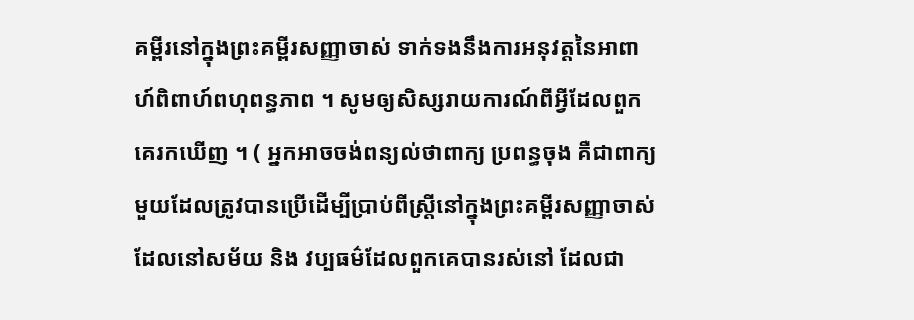គម្ពីរនៅក្នុងព្រះគម្ពីរសញ្ញាចាស់ ទាក់ទងនឹងការអនុវត្តនៃអាពាហ៍ពិពាហ៍ពហុពន្ធភាព ។ សូមឲ្យសិស្សរាយការណ៍ពីអ្វីដែលពួកគេរកឃើញ ។ ( អ្នកអាចចង់ពន្យល់ថាពាក្យ ប្រពន្ធចុង គឺជាពាក្យមួយដែលត្រូវបានប្រើដើម្បីប្រាប់ពីស្ត្រីនៅក្នុងព្រះគម្ពីរសញ្ញាចាស់ដែលនៅសម័យ និង វប្បធម៌ដែលពួកគេបានរស់នៅ ដែលជា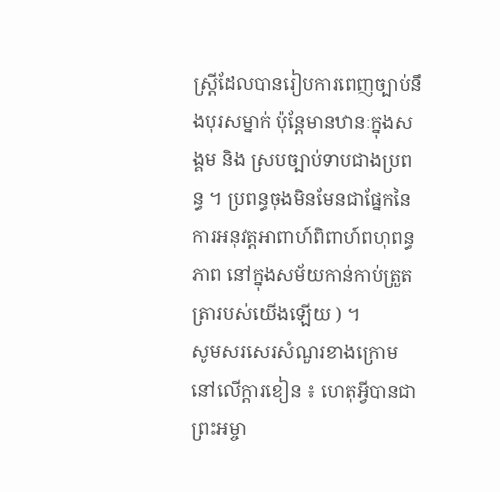ស្ត្រីដែលបានរៀបការពេញច្បាប់នឹងបុរសម្នាក់ ប៉ុន្តែមានឋានៈក្នុងសង្គម និង ស្របច្បាប់ទាបជាងប្រពន្ធ ។ ប្រពន្ធចុងមិនមែនជាផ្នែកនៃការអនុវត្តអាពាហ៍ពិពាហ៍ពហុពន្ធភាព នៅក្នុងសម័យកាន់កាប់ត្រួតត្រារបស់យើងឡើយ ) ។
សូមសរសេរសំណួរខាងក្រោមនៅលើក្ដារខៀន ៖ ហេតុអ្វីបានជាព្រះអម្ចា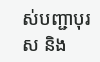ស់បញ្ជាបុរស និង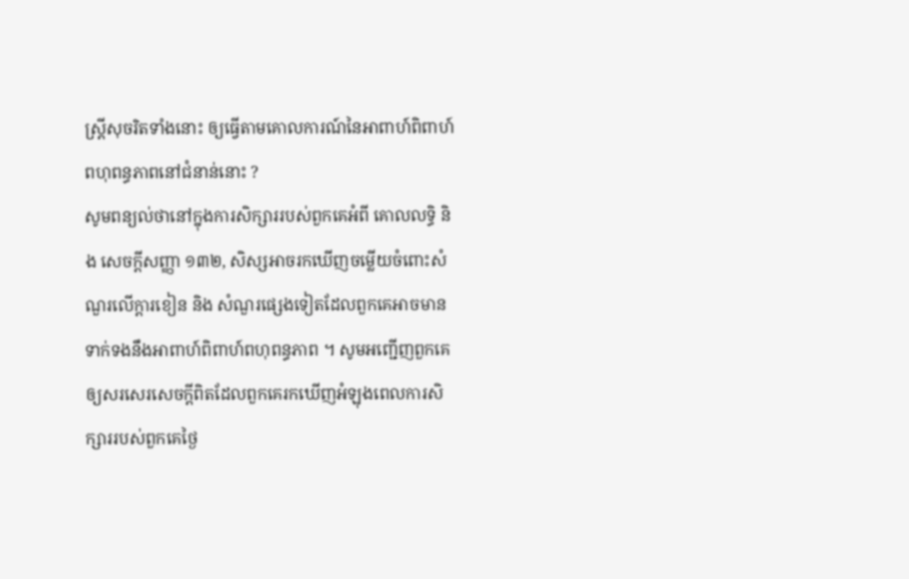ស្ត្រីសុចរិតទាំងនោះ ឲ្យធ្វើតាមគោលការណ៍នៃអាពាហ៍ពិពាហ៍ពហុពន្ធភាពនៅជំនាន់នោះ ?
សូមពន្យល់ថានៅក្នុងការសិក្សាររបស់ពួកគេអំពី គោលលទ្ធិ និង សេចក្តីសញ្ញា ១៣២, សិស្សអាចរកឃើញចម្លើយចំពោះសំណួរលើក្តារខៀន និង សំណួរផ្សេងទៀតដែលពួកគេអាចមានទាក់ទងនឹងអាពាហ៍ពិពាហ៍ពហុពន្ធភាព ។ សូមអញ្ជើញពួកគេឲ្យសរសេរសេចក្តីពិតដែលពួកគេរកឃើញអំឡុងពេលការសិក្សាររបស់ពួកគេថ្ងៃ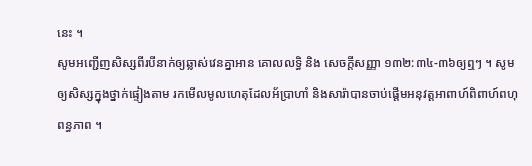នេះ ។
សូមអញ្ជើញសិស្សពីរបីនាក់ឲ្យឆ្លាស់វេនគ្នាអាន គោលលទ្ធិ និង សេចក្ដីសញ្ញា ១៣២:៣៤-៣៦ឲ្យឮៗ ។ សូមឲ្យសិស្សក្នុងថ្នាក់ផ្ទៀងតាម រកមើលមូលហេតុដែលអ័ប្រាហាំ និងសារ៉ាបានចាប់ផ្ដើមអនុវត្តអាពាហ៍ពិពាហ៍ពហុពន្ធភាព ។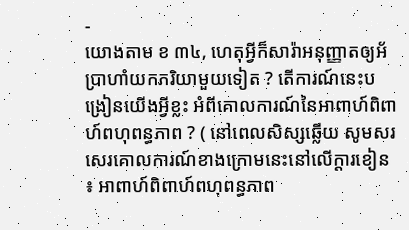-
យោងតាម ខ ៣៤, ហេតុអ្វីក៏សារ៉ាអនុញ្ញាតឲ្យអ័ប្រាហាំយកភរិយាមួយទៀត ? តើការណ៍នេះបង្រៀនយើងអ្វីខ្លះ អំពីគោលការណ៍នៃអាពាហ៍ពិពាហ៍ពហុពន្ធភាព ? ( នៅពេលសិស្សឆ្លើយ សូមសរសេរគោលការណ៍ខាងក្រោមនេះនៅលើក្ដារខៀន ៖ អាពាហ៍ពិពាហ៍ពហុពន្ធភាព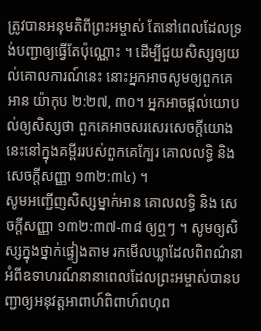ត្រូវបានអនុមតិពីព្រះអម្ចាស់ តែនៅពេលដែលទ្រង់បញ្ជាឲ្យធ្វើតែប៉ុណ្ណោះ ។ ដើម្បីជួយសិស្សឲ្យយល់គោលការណ៍នេះ នោះអ្នកអាចសូមឲ្យពួកគេអាន យ៉ាកុប ២:២៧, ៣០។ អ្នកអាចផ្តល់យោបល់ឲ្យសិស្សថា ពួកគេអាចសរសេរសេចក្តីយោងនេះនៅក្នុងគម្ពីររបស់ពួកគេក្បែរ គោលលទ្ធិ និង សេចក្ដីសញ្ញា ១៣២:៣៤) ។
សូមអញ្ជើញសិស្សម្នាក់អាន គោលលទ្ធិ និង សេចក្ដីសញ្ញា ១៣២:៣៧-៣៨ ឲ្យឮៗ ។ សូមឲ្យសិស្សក្នុងថ្នាក់ផ្ទៀងតាម រកមើលឃ្លាដែលពិពណ៌នាអំពីឧទាហរណ៍នានាពេលដែលព្រះអម្ចាស់បានបញ្ជាឲ្យអនុវត្តអាពាហ៍ពិពាហ៍ពហុព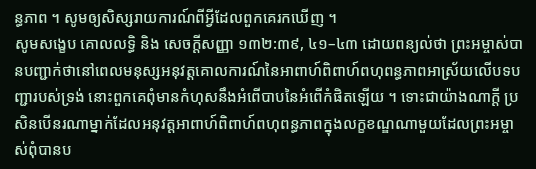ន្ធភាព ។ សូមឲ្យសិស្សរាយការណ៍ពីអ្វីដែលពួកគេរកឃើញ ។
សូមសង្ខេប គោលលទ្ធិ និង សេចក្ដីសញ្ញា ១៣២:៣៩, ៤១–៤៣ ដោយពន្យល់ថា ព្រះអម្ចាស់បានបញ្ជាក់ថានៅពេលមនុស្សអនុវត្តគោលការណ៍នៃអាពាហ៍ពិពាហ៍ពហុពន្ធភាពអាស្រ័យលើបទបញ្ជារបស់ទ្រង់ នោះពួកគេពុំមានកំហុសនឹងអំពើបាបនៃអំពើកំផិតឡើយ ។ ទោះជាយ៉ាងណាក្ដី ប្រសិនបើនរណាម្នាក់ដែលអនុវត្តអាពាហ៍ពិពាហ៍ពហុពន្ធភាពក្នុងលក្ខខណ្ឌណាមួយដែលព្រះអម្ចាស់ពុំបានប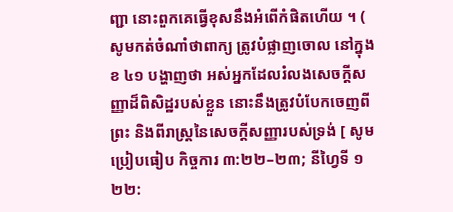ញ្ជា នោះពួកគេធ្វើខុសនឹងអំពើកំផិតហើយ ។ ( សូមកត់ចំណាំថាពាក្យ ត្រូវបំផ្លាញចោល នៅក្នុង ខ ៤១ បង្ហាញថា អស់អ្នកដែលរំលងសេចក្ដីសញ្ញាដ៏ពិសិដ្ឋរបស់ខ្លួន នោះនឹងត្រូវបំបែកចេញពី ព្រះ និងពីរាស្ត្រនៃសេចក្ដីសញ្ញារបស់ទ្រង់ [ សូមប្រៀបធៀប កិច្ចការ ៣:២២–២៣; នីហ្វៃទី ១ ២២: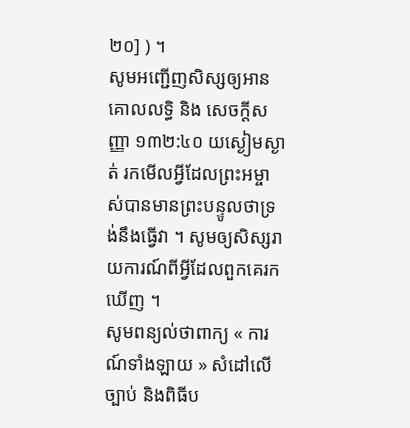២០] ) ។
សូមអញ្ជើញសិស្សឲ្យអាន គោលលទ្ធិ និង សេចក្ដីសញ្ញា ១៣២:៤០ យស្ងៀមស្ងាត់ រកមើលអ្វីដែលព្រះអម្ចាស់បានមានព្រះបន្ទូលថាទ្រង់នឹងធ្វើវា ។ សូមឲ្យសិស្សរាយការណ៍ពីអ្វីដែលពួកគេរកឃើញ ។
សូមពន្យល់ថាពាក្យ « ការណ៍ទាំងឡាយ » សំដៅលើច្បាប់ និងពិធីប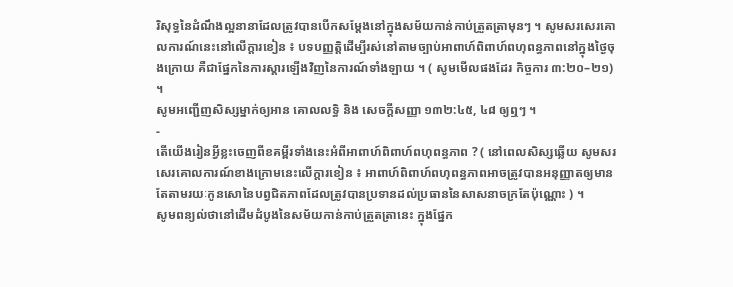រិសុទ្ធនៃដំណឹងល្អនានាដែលត្រូវបានបើកសម្តែងនៅក្នុងសម័យកាន់កាប់ត្រួតត្រាមុនៗ ។ សូមសរសេរគោលការណ៍នេះនៅលើក្ដារខៀន ៖ បទបញ្ញត្តិដើម្បីរស់នៅតាមច្បាប់អាពាហ៍ពិពាហ៍ពហុពន្ធភាពនៅក្នុងថ្ងៃចុងក្រោយ គឺជាផ្នែកនៃការស្ដារឡើងវិញនៃការណ៍ទាំងឡាយ ។ ( សូមមើលផងដែរ កិច្ចការ ៣:២០–២១) ។
សូមអញ្ជើញសិស្សម្នាក់ឲ្យអាន គោលលទ្ធិ និង សេចក្ដីសញ្ញា ១៣២:៤៥, ៤៨ ឲ្យឮៗ ។
-
តើយើងរៀនអ្វីខ្លះចេញពីខគម្ពីរទាំងនេះអំពីអាពាហ៍ពិពាហ៍ពហុពន្ធភាព ? ( នៅពេលសិស្សឆ្លើយ សូមសរសេរគោលការណ៍ខាងក្រោមនេះលើក្តារខៀន ៖ អាពាហ៍ពិពាហ៍ពហុពន្ធភាពអាចត្រូវបានអនុញ្ញាតឲ្យមាន តែតាមរយៈកូនសោនៃបព្វជិតភាពដែលត្រូវបានប្រទានដល់ប្រធាននៃសាសនាចក្រតែប៉ុណ្ណោះ ) ។
សូមពន្យល់ថានៅដើមដំបូងនៃសម័យកាន់កាប់ត្រួតត្រានេះ ក្នុងផ្នែក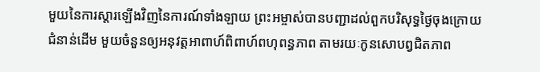មួយនៃការស្តារឡើងវិញនៃការណ៍ទាំងឡាយ ព្រះអម្ចាស់បានបញ្ជាដល់ពួកបរិសុទ្ធថ្ងៃចុងក្រោយជំនាន់ដើម មួយចំនួនឲ្យអនុវត្តអាពាហ៍ពិពាហ៍ពហុពន្ធភាព តាមរយៈកូនសោបព្វជិតភាព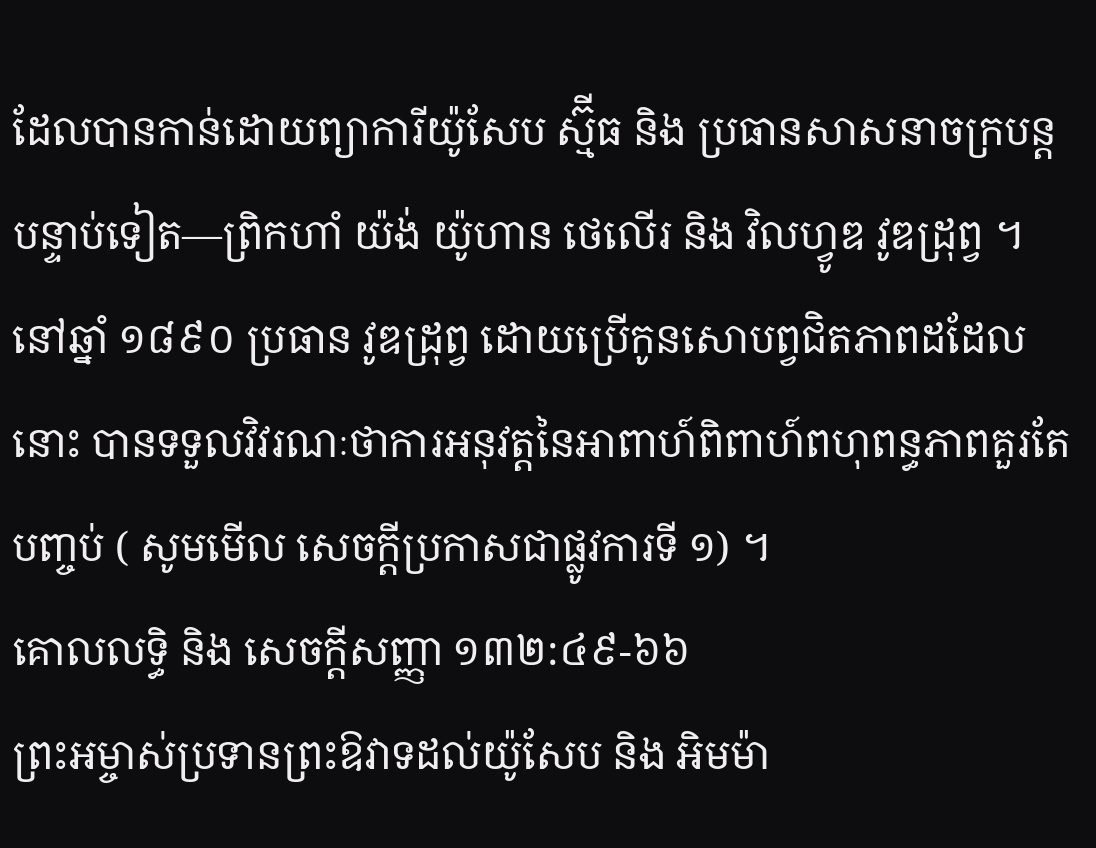ដែលបានកាន់ដោយព្យាការីយ៉ូសែប ស្ម៊ីធ និង ប្រធានសាសនាចក្របន្តបន្ទាប់ទៀត—ព្រិកហាំ យ៉ង់ យ៉ូហាន ថេលើរ និង វិលហ្វូឌ វូឌដ្រុព្វ ។ នៅឆ្នាំ ១៨៩០ ប្រធាន វូឌដ្រុព្វ ដោយប្រើកូនសោបព្វជិតភាពដដែលនោះ បានទទួលវិវរណៈថាការអនុវត្តនៃអាពាហ៍ពិពាហ៍ពហុពន្ធភាពគួរតែបញ្ចប់ ( សូមមើល សេចក្ដីប្រកាសជាផ្លូវការទី ១) ។
គោលលទ្ធិ និង សេចក្ដីសញ្ញា ១៣២:៤៩-៦៦
ព្រះអម្ចាស់ប្រទានព្រះឱវាទដល់យ៉ូសែប និង អិមម៉ា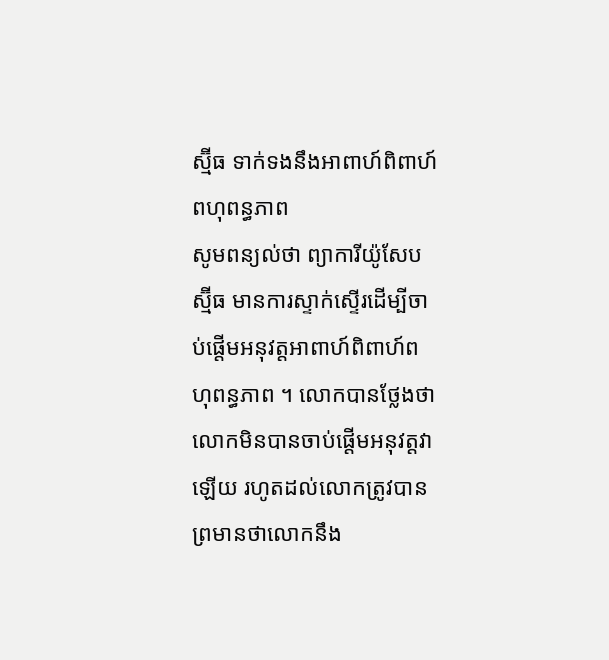ស្ម៊ីធ ទាក់ទងនឹងអាពាហ៍ពិពាហ៍ពហុពន្ធភាព
សូមពន្យល់ថា ព្យាការីយ៉ូសែប ស្ម៊ីធ មានការស្ទាក់ស្ទើរដើម្បីចាប់ផ្តើមអនុវត្តអាពាហ៍ពិពាហ៍ពហុពន្ធភាព ។ លោកបានថ្លែងថាលោកមិនបានចាប់ផ្តើមអនុវត្តវាឡើយ រហូតដល់លោកត្រូវបានព្រមានថាលោកនឹង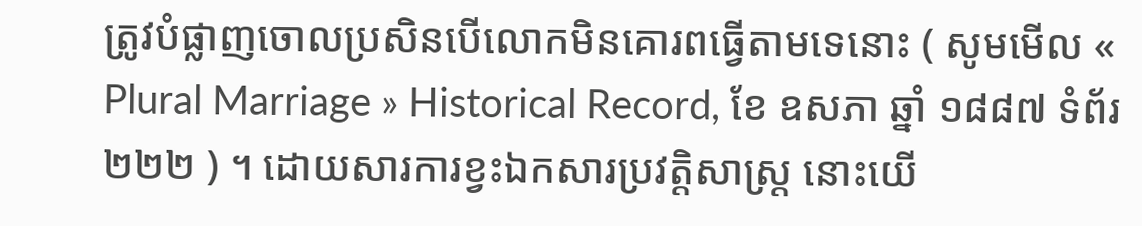ត្រូវបំផ្លាញចោលប្រសិនបើលោកមិនគោរពធ្វើតាមទេនោះ ( សូមមើល « Plural Marriage » Historical Record, ខែ ឧសភា ឆ្នាំ ១៨៨៧ ទំព័រ ២២២ ) ។ ដោយសារការខ្វះឯកសារប្រវត្តិសាស្ត្រ នោះយើ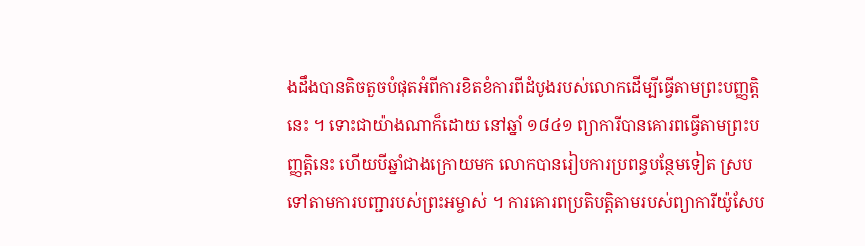ងដឹងបានតិចតួចបំផុតអំពីការខិតខំការពីដំបូងរបស់លោកដើម្បីធ្វើតាមព្រះបញ្ញត្តិនេះ ។ ទោះជាយ៉ាងណាក៏ដោយ នៅឆ្នាំ ១៨៤១ ព្យាការីបានគោរពធ្វើតាមព្រះបញ្ញត្តិនេះ ហើយបីឆ្នាំជាងក្រោយមក លោកបានរៀបការប្រពន្ធបន្ថែមទៀត ស្របទៅតាមការបញ្ជារបស់ព្រះអម្ចាស់ ។ ការគោរពប្រតិបត្តិតាមរបស់ព្យាការីយ៉ូសែប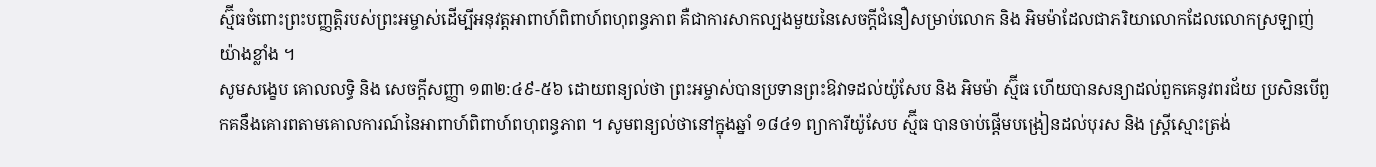ស្ម៊ីធចំពោះព្រះបញ្ញត្តិរបស់ព្រះអម្ចាស់ដើម្បីអនុវត្តអាពាហ៍ពិពាហ៍ពហុពន្ធភាព គឺជាការសាកល្បងមួយនៃសេចក្តីជំនឿសម្រាប់លោក និង អិមម៉ាដែលជាភរិយាលោកដែលលោកស្រឡាញ់យ៉ាងខ្លាំង ។
សូមសង្ខេប គោលលទ្ធិ និង សេចក្ដីសញ្ញា ១៣២:៤៩-៥៦ ដោយពន្យល់ថា ព្រះអម្ចាស់បានប្រទានព្រះឱវាទដល់យ៉ូសែប និង អិមម៉ា ស្ម៊ីធ ហើយបានសន្យាដល់ពួកគេនូវពរជ័យ ប្រសិនបើពួកគនឹងគោរពតាមគោលការណ៍នៃអាពាហ៍ពិពាហ៍ពហុពន្ធភាព ។ សូមពន្យល់ថានៅក្នុងឆ្នាំ ១៨៤១ ព្យាការីយ៉ូសែប ស្ម៊ីធ បានចាប់ផ្តើមបង្រៀនដល់បុរស និង ស្ត្រីស្មោះត្រង់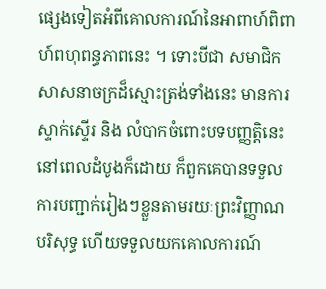ផ្សេងទៀតអំពីគោលការណ៍នៃអាពាហ៍ពិពាហ៍ពហុពន្ធភាពនេះ ។ ទោះបីជា សមាជិកសាសនាចក្រដ៏ស្មោះត្រង់ទាំងនេះ មានការស្ទាក់ស្ទើរ និង លំបាកចំពោះបទបញ្ញត្តិនេះនៅពេលដំបូងក៏ដោយ ក៏ពួកគេបានទទួលការបញ្ជាក់រៀងៗខ្លួនតាមរយៈព្រះវិញ្ញាណបរិសុទ្ធ ហើយទទួលយកគោលការណ៍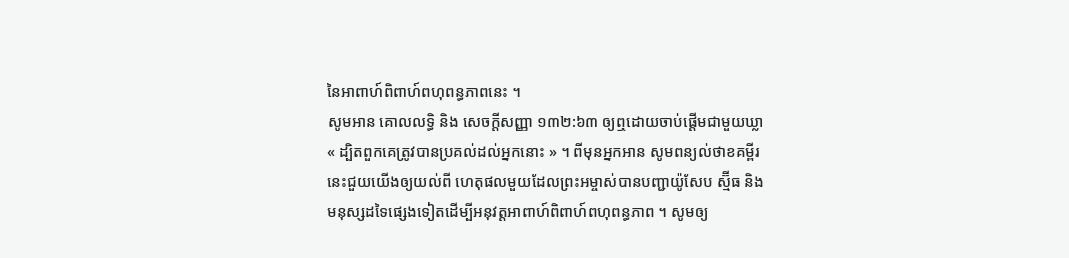នៃអាពាហ៍ពិពាហ៍ពហុពន្ធភាពនេះ ។
សូមអាន គោលលទ្ធិ និង សេចក្តីសញ្ញា ១៣២:៦៣ ឲ្យឮដោយចាប់ផ្តើមជាមួយឃ្លា « ដ្បិតពួកគេត្រូវបានប្រគល់ដល់អ្នកនោះ » ។ ពីមុនអ្នកអាន សូមពន្យល់ថាខគម្ពីរនេះជួយយើងឲ្យយល់ពី ហេតុផលមួយដែលព្រះអម្ចាស់បានបញ្ជាយ៉ូសែប ស្ម៊ីធ និង មនុស្សដទៃផ្សេងទៀតដើម្បីអនុវត្តអាពាហ៍ពិពាហ៍ពហុពន្ធភាព ។ សូមឲ្យ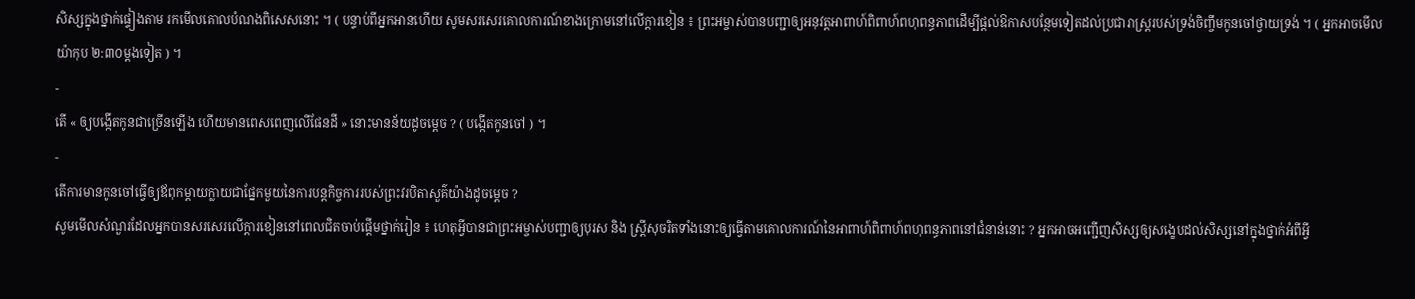សិស្សក្នុងថ្នាក់ផ្ទៀងតាម រកមើលគោលបំណងពិសេសនោះ ។ ( បន្ទាប់ពីអ្នកអានហើយ សូមសរសេរគោលការណ៍ខាងក្រោមនៅលើក្ដារខៀន ៖ ព្រះអម្ចាស់បានបញ្ជាឲ្យអនុវត្តអាពាហ៍ពិពាហ៍ពហុពន្ធភាពដើម្បីផ្តល់ឱកាសបន្ថែមទៀតដល់ប្រជារាស្ត្ររបស់ទ្រង់ចិញ្ចឹមកូនចៅថ្វាយទ្រង់ ។ ( អ្នកអាចមើល យ៉ាកុប ២:៣០ម្តងទៀត ) ។
-
តើ « ឲ្យបង្កើតកូនជាច្រើនឡើង ហើយមានពេសពេញលើផែនដី » នោះមានន័យដូចម្តេច ? ( បង្កើតកូនចៅ ) ។
-
តើការមានកូនចៅធ្វើឲ្យឪពុកម្តាយក្លាយជាផ្នែកមួយនៃការបន្តកិច្ចការរបស់ព្រះវរបិតាសួគ៌យ៉ាងដូចម្តេច ?
សូមមើលសំណួរដែលអ្នកបានសរសេរលើក្ដារខៀននៅពេលជិតចាប់ផ្តើមថ្នាក់រៀន ៖ ហេតុអ្វីបានជាព្រះអម្ចាស់បញ្ជាឲ្យបុរស និង ស្ត្រីសុចរិតទាំងនោះឲ្យធ្វើតាមគោលការណ៍នៃអាពាហ៍ពិពាហ៍ពហុពន្ធភាពនៅជំនាន់នោះ ? អ្នកអាចអញ្ជើញសិស្សឲ្យសង្ខេបដល់សិស្សនៅក្នុងថ្នាក់អំពីអ្វី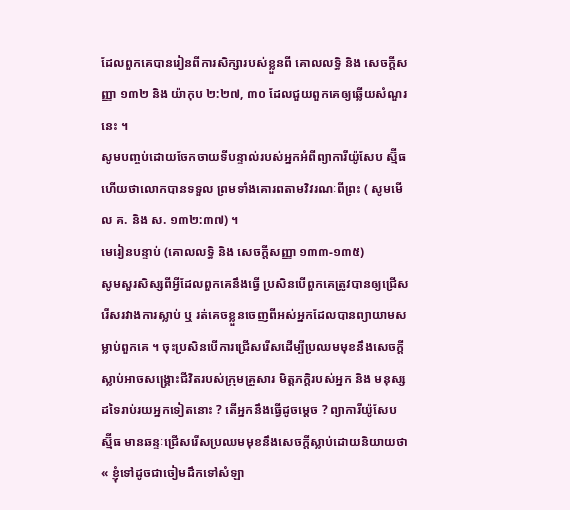ដែលពួកគេបានរៀនពីការសិក្សារបស់ខ្លួនពី គោលលទ្ធិ និង សេចក្តីសញ្ញា ១៣២ និង យ៉ាកុប ២:២៧, ៣០ ដែលជួយពួកគេឲ្យឆ្លើយសំណួរនេះ ។
សូមបញ្ចប់ដោយចែកចាយទីបន្ទាល់របស់អ្នកអំពីព្យាការីយ៉ូសែប ស្ម៊ីធ ហើយថាលោកបានទទួល ព្រមទាំងគោរពតាមវិវរណៈពីព្រះ ( សូមមើល គ. និង ស. ១៣២:៣៧) ។
មេរៀនបន្ទាប់ (គោលលទ្ធិ និង សេចក្តីសញ្ញា ១៣៣-១៣៥)
សូមសួរសិស្សពីអ្វីដែលពួកគេនឹងធ្វើ ប្រសិនបើពួកគេត្រូវបានឲ្យជ្រើសរើសរវាងការស្លាប់ ឬ រត់គេចខ្លួនចេញពីអស់អ្នកដែលបានព្យាយាមសម្លាប់ពួកគេ ។ ចុះប្រសិនបើការជ្រើសរើសដើម្បីប្រឈមមុខនឹងសេចក្តីស្លាប់អាចសង្គ្រោះជីវិតរបស់ក្រុមគ្រួសារ មិត្តភក្ដិរបស់អ្នក និង មនុស្សដទៃរាប់រយអ្នកទៀតនោះ ? តើអ្នកនឹងធ្វើដូចម្តេច ? ព្យាការីយ៉ូសែប ស្ម៊ីធ មានឆន្ទៈជ្រើសរើសប្រឈមមុខនឹងសេចក្តីស្លាប់ដោយនិយាយថា « ខ្ញុំទៅដូចជាចៀមដឹកទៅសំឡា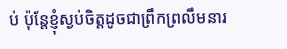ប់ ប៉ុន្តែខ្ញុំស្ងប់ចិត្តដូចជាព្រឹកព្រលឹមនារ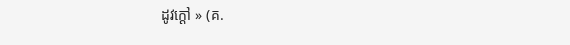ដូវក្តៅ » (គ.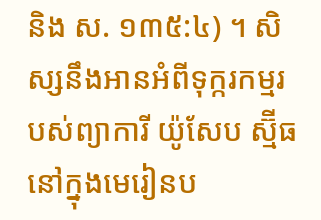និង ស. ១៣៥:៤) ។ សិស្សនឹងអានអំពីទុក្ករកម្មរបស់ព្យាការី យ៉ូសែប ស្ម៊ីធនៅក្នុងមេរៀនប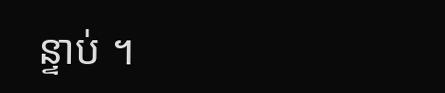ន្ទាប់ ។